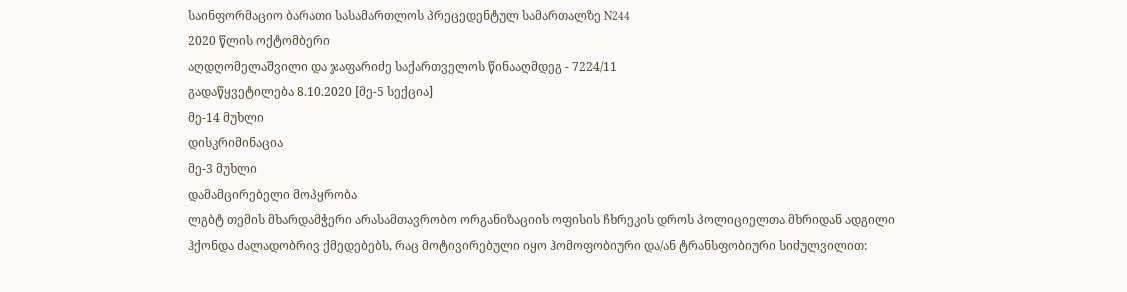საინფორმაციო ბარათი სასამართლოს პრეცედენტულ სამართალზე N244
2020 წლის ოქტომბერი
აღდღომელაშვილი და ჯაფარიძე საქართველოს წინააღმდეგ - 7224/11
გადაწყვეტილება 8.10.2020 [მე-5 სექცია]
მე-14 მუხლი
დისკრიმინაცია
მე-3 მუხლი
დამამცირებელი მოპყრობა
ლგბტ თემის მხარდამჭერი არასამთავრობო ორგანიზაციის ოფისის ჩხრეკის დროს პოლიციელთა მხრიდან ადგილი ჰქონდა ძალადობრივ ქმედებებს, რაც მოტივირებული იყო ჰომოფობიური და/ან ტრანსფობიური სიძულვილით: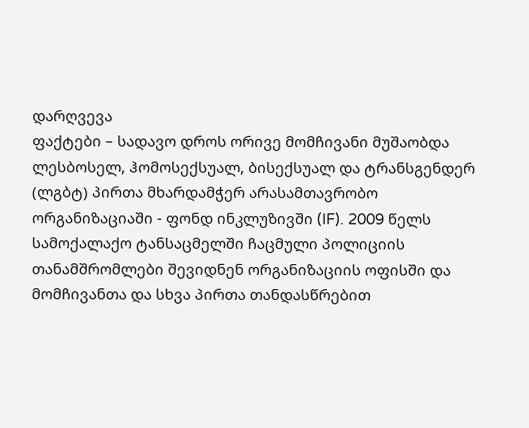დარღვევა
ფაქტები – სადავო დროს ორივე მომჩივანი მუშაობდა ლესბოსელ, ჰომოსექსუალ, ბისექსუალ და ტრანსგენდერ (ლგბტ) პირთა მხარდამჭერ არასამთავრობო ორგანიზაციაში - ფონდ ინკლუზივში (IF). 2009 წელს სამოქალაქო ტანსაცმელში ჩაცმული პოლიციის თანამშრომლები შევიდნენ ორგანიზაციის ოფისში და მომჩივანთა და სხვა პირთა თანდასწრებით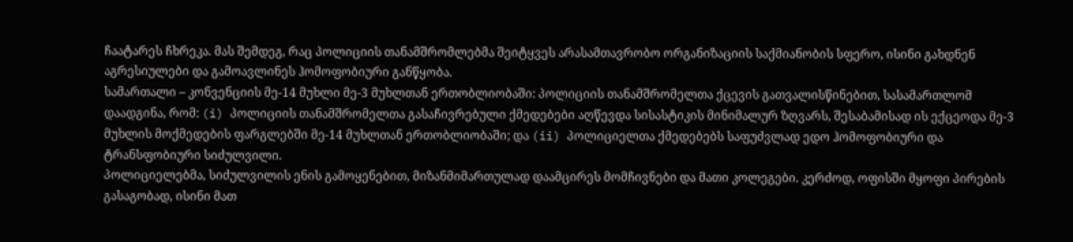ჩაატარეს ჩხრეკა. მას შემდეგ, რაც პოლიციის თანამშრომლებმა შეიტყვეს არასამთავრობო ორგანიზაციის საქმიანობის სფერო, ისინი გახდნენ აგრესიულები და გამოავლინეს ჰომოფობიური განწყობა.
სამართალი – კონვენციის მე-14 მუხლი მე-3 მუხლთან ერთობლიობაში: პოლიციის თანამშრომელთა ქცევის გათვალისწინებით, სასამართლომ დაადგინა, რომ: (i) პოლიციის თანამშრომელთა გასაჩივრებული ქმედებები აღწევდა სისასტიკის მინიმალურ ზღვარს, შესაბამისად ის ექცეოდა მე-3 მუხლის მოქმედების ფარგლებში მე-14 მუხლთან ერთობლიობაში; და (ii) პოლიციელთა ქმედებებს საფუძვლად ედო ჰომოფობიური და ტრანსფობიური სიძულვილი.
პოლიციელებმა, სიძულვილის ენის გამოყენებით, მიზანმიმართულად დაამცირეს მომჩივნები და მათი კოლეგები. კერძოდ, ოფისში მყოფი პირების გასაგობად, ისინი მათ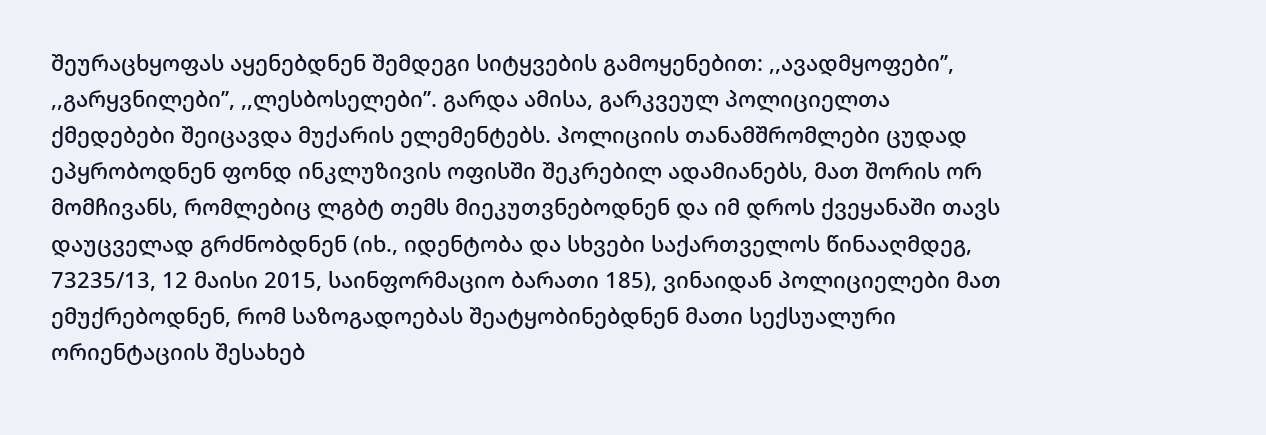შეურაცხყოფას აყენებდნენ შემდეგი სიტყვების გამოყენებით: ,,ავადმყოფები’’, ,,გარყვნილები’’, ,,ლესბოსელები’’. გარდა ამისა, გარკვეულ პოლიციელთა ქმედებები შეიცავდა მუქარის ელემენტებს. პოლიციის თანამშრომლები ცუდად ეპყრობოდნენ ფონდ ინკლუზივის ოფისში შეკრებილ ადამიანებს, მათ შორის ორ მომჩივანს, რომლებიც ლგბტ თემს მიეკუთვნებოდნენ და იმ დროს ქვეყანაში თავს დაუცველად გრძნობდნენ (იხ., იდენტობა და სხვები საქართველოს წინააღმდეგ, 73235/13, 12 მაისი 2015, საინფორმაციო ბარათი 185), ვინაიდან პოლიციელები მათ ემუქრებოდნენ, რომ საზოგადოებას შეატყობინებდნენ მათი სექსუალური ორიენტაციის შესახებ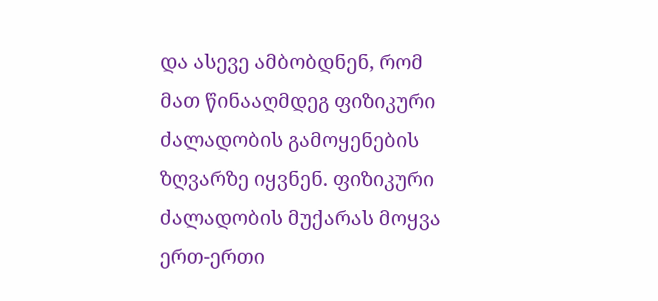და ასევე ამბობდნენ, რომ მათ წინააღმდეგ ფიზიკური ძალადობის გამოყენების ზღვარზე იყვნენ. ფიზიკური ძალადობის მუქარას მოყვა ერთ-ერთი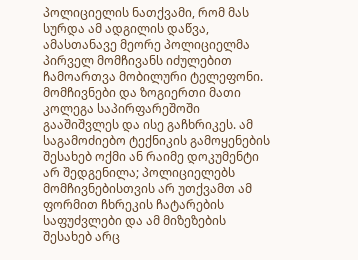პოლიციელის ნათქვამი, რომ მას სურდა ამ ადგილის დაწვა, ამასთანავე მეორე პოლიციელმა პირველ მომჩივანს იძულებით ჩამოართვა მობილური ტელეფონი.
მომჩივნები და ზოგიერთი მათი კოლეგა საპირფარეშოში გააშიშვლეს და ისე გაჩხრიკეს. ამ საგამოძიებო ტექნიკის გამოყენების შესახებ ოქმი ან რაიმე დოკუმენტი არ შედგენილა; პოლიციელებს მომჩივნებისთვის არ უთქვამთ ამ ფორმით ჩხრეკის ჩატარების საფუძვლები და ამ მიზეზების შესახებ არც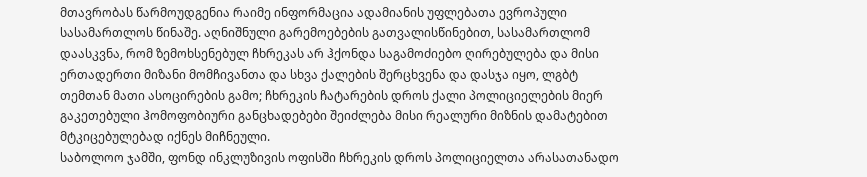მთავრობას წარმოუდგენია რაიმე ინფორმაცია ადამიანის უფლებათა ევროპული სასამართლოს წინაშე. აღნიშნული გარემოებების გათვალისწინებით, სასამართლომ დაასკვნა, რომ ზემოხსენებულ ჩხრეკას არ ჰქონდა საგამოძიებო ღირებულება და მისი ერთადერთი მიზანი მომჩივანთა და სხვა ქალების შერცხვენა და დასჯა იყო, ლგბტ თემთან მათი ასოცირების გამო; ჩხრეკის ჩატარების დროს ქალი პოლიციელების მიერ გაკეთებული ჰომოფობიური განცხადებები შეიძლება მისი რეალური მიზნის დამატებით მტკიცებულებად იქნეს მიჩნეული.
საბოლოო ჯამში, ფონდ ინკლუზივის ოფისში ჩხრეკის დროს პოლიციელთა არასათანადო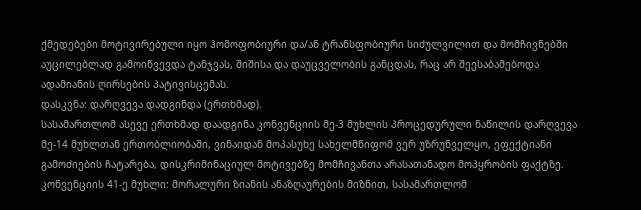ქმედებები მოტივირებული იყო ჰომოფობიური და/ან ტრანსფობიური სიძულვილით და მომჩივნებში აუცილებლად გამოიწვევდა ტანჯვას, შიშისა და დაუცველობის განცდას, რაც არ შეესაბამებოდა ადამიანის ღირსების პატივისცემას.
დასკვნა: დარღვევა დადგინდა (ერთხმად).
სასამართლომ ასევე ერთხმად დაადგინა კონვენციის მე-3 მუხლის პროცედურული ნაწილის დარღვევა მე-14 მუხლთან ერთობლიობაში, ვინაიდან მოპასუხე სახელმწიფომ ვერ უზრუნველყო, ეფექტიანი გამოძიების ჩატარება, დისკრიმინაციულ მოტივებზე მომჩივანთა არასათანადო მოპყრობის ფაქტზე.
კონვენციის 41-ე მუხლი: მორალური ზიანის ანაზღაურების მიზნით, სასამართლომ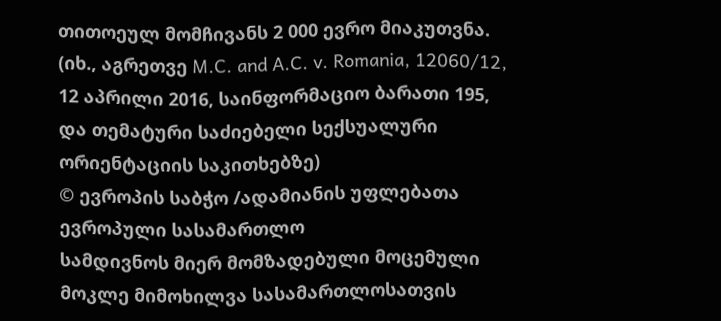თითოეულ მომჩივანს 2 000 ევრო მიაკუთვნა.
(იხ., აგრეთვე M.C. and A.C. v. Romania, 12060/12, 12 აპრილი 2016, საინფორმაციო ბარათი 195, და თემატური საძიებელი სექსუალური ორიენტაციის საკითხებზე)
© ევროპის საბჭო /ადამიანის უფლებათა ევროპული სასამართლო
სამდივნოს მიერ მომზადებული მოცემული მოკლე მიმოხილვა სასამართლოსათვის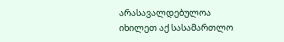არასავალდებულოა
იხილეთ აქ სასამართლო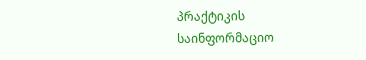პრაქტიკის საინფორმაციო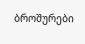ბროშურები